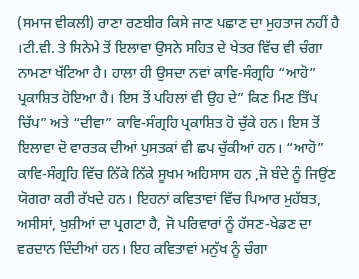(ਸਮਾਜ ਵੀਕਲੀ) ਰਾਣਾ ਰਣਬੀਰ ਕਿਸੇ ਜਾਣ ਪਛਾਣ ਦਾ ਮੁਹਤਾਜ ਨਹੀਂ ਹੈ ।ਟੀ.ਵੀ. ਤੇ ਸਿਨੇਮੇ ਤੋਂ ਇਲਾਵਾ ਉਸਨੇ ਸਹਿਤ ਦੇ ਖੇਤਰ ਵਿੱਚ ਵੀ ਚੰਗਾ ਨਾਮਣਾ ਖੱਟਿਆ ਹੈ। ਹਾਲਾ ਹੀ ਉਸਦਾ ਨਵਾਂ ਕਾਵਿ-ਸੰਗ੍ਰਹਿ “ਆਹੋ” ਪ੍ਰਕਾਸ਼ਿਤ ਹੋਇਆ ਹੈ। ਇਸ ਤੋਂ ਪਹਿਲਾਂ ਵੀ ਉਹ ਦੇ” ਕਿਣ ਮਿਣ ਤਿੱਪ ਚਿੱਪ” ਅਤੇ “ਦੀਵਾ” ਕਾਵਿ-ਸੰਗ੍ਰਹਿ ਪ੍ਰਕਾਸ਼ਿਤ ਹੋ ਚੁੱਕੇ ਹਨ। ਇਸ ਤੋਂ ਇਲਾਵਾ ਦੋ ਵਾਰਤਕ ਦੀਆਂ ਪੁਸਤਕਾਂ ਵੀ ਛਪ ਚੁੱਕੀਆਂ ਹਨ। “ਆਹੋ” ਕਾਵਿ-ਸੰਗ੍ਰਹਿ ਵਿੱਚ ਨਿੱਕੇ ਨਿੱਕੇ ਸੂਖਮ ਅਹਿਸਾਸ ਹਨ ,ਜੋ ਬੰਦੇ ਨੂੰ ਜਿਉਂਣ ਯੋਗਰਾ ਕਰੀ ਰੱਖਦੇ ਹਨ। ਇਹਨਾਂ ਕਵਿਤਾਵਾਂ ਵਿੱਚ ਪਿਆਰ ਮੁਹੱਬਤ, ਅਸੀਸਾਂ, ਖੁਸ਼ੀਆਂ ਦਾ ਪ੍ਰਗਟਾ ਹੈ, ਜੋ ਪਰਿਵਾਰਾਂ ਨੂੰ ਹੱਸਣ-ਖੇਡਣ ਦਾ ਵਰਦਾਨ ਦਿੰਦੀਆਂ ਹਨ। ਇਹ ਕਵਿਤਾਵਾਂ ਮਨੁੱਖ ਨੂੰ ਚੰਗਾ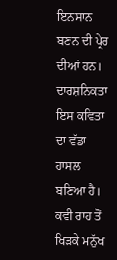ਇਨਸਾਨ ਬਣਨ ਦੀ ਪ੍ਰੇਰ ਦੀਆਂ ਹਨ। ਦਾਰਸ਼ਨਿਕਤਾ ਇਸ ਕਵਿਤਾ ਦਾ ਵੱਡਾ ਹਾਸਲ ਬਣਿਆ ਹੈ। ਕਵੀ ਰਾਹ ਤੋਂ ਖਿੜਕੇ ਮਨੁੱਖ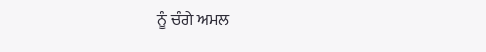ਨੂੰ ਚੰਗੇ ਅਮਲ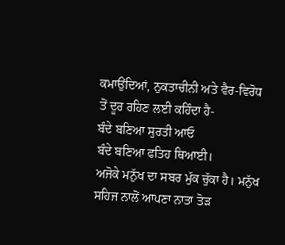ਕਮਾਉਂਦਿਆਂ, ਨੁਕਤਾਚੀਨੀ ਅਤੇ ਵੈਰ-ਵਿਰੋਧ ਤੋਂ ਦੂਰ ਰਹਿਣ ਲਈ ਕਹਿੰਦਾ ਹੈ-
ਬੰਦੇ ਬਣਿਆ ਸੁਰਤੀ ਆਓ
ਬੰਦੇ ਬਣਿਆ ਫਤਿਹ ਥਿਆਈ।
ਅਜੋਕੇ ਮਨੁੱਖ ਦਾ ਸਬਰ ਮੁੱਕ ਚੁੱਕਾ ਹੈ। ਮਨੁੱਖ ਸਹਿਜ ਨਾਲੋਂ ਆਪਣਾ ਨਾਤਾ ਤੋੜ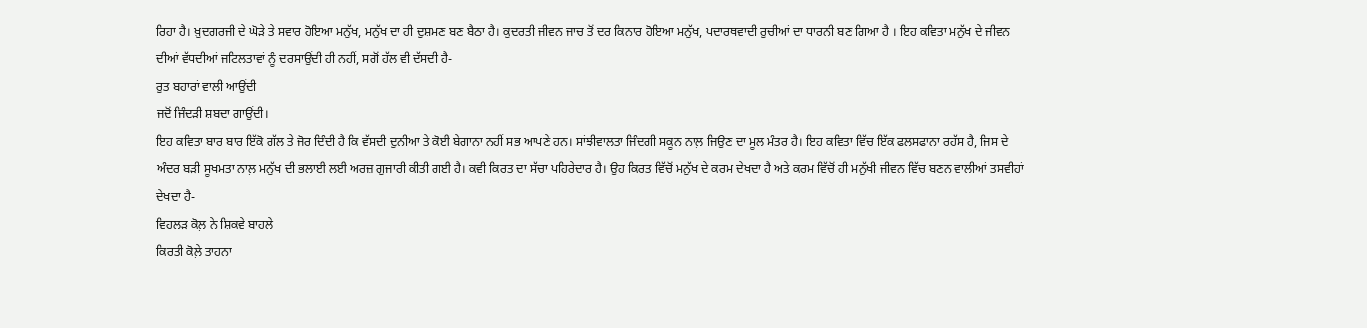ਰਿਹਾ ਹੈ। ਖ਼ੁਦਗਰਜੀ ਦੇ ਘੋੜੇ ਤੇ ਸਵਾਰ ਹੋਇਆ ਮਨੁੱਖ, ਮਨੁੱਖ ਦਾ ਹੀ ਦੁਸ਼ਮਣ ਬਣ ਬੈਠਾ ਹੈ। ਕੁਦਰਤੀ ਜੀਵਨ ਜਾਚ ਤੋਂ ਦਰ ਕਿਨਾਰ ਹੋਇਆ ਮਨੁੱਖ, ਪਦਾਰਥਵਾਦੀ ਰੁਚੀਆਂ ਦਾ ਧਾਰਨੀ ਬਣ ਗਿਆ ਹੈ । ਇਹ ਕਵਿਤਾ ਮਨੁੱਖ ਦੇ ਜੀਵਨ ਦੀਆਂ ਵੱਧਦੀਆਂ ਜਟਿਲਤਾਵਾਂ ਨੂੰ ਦਰਸਾਉਂਦੀ ਹੀ ਨਹੀਂ, ਸਗੋਂ ਹੱਲ ਵੀ ਦੱਸਦੀ ਹੈ-
ਰੁਤ ਬਹਾਰਾਂ ਵਾਲੀ ਆਉਂਦੀ
ਜਦੋਂ ਜਿੰਦੜੀ ਸ਼ਬਦਾ ਗਾਉਂਦੀ।
ਇਹ ਕਵਿਤਾ ਬਾਰ ਬਾਰ ਇੱਕੋ ਗੱਲ ਤੇ ਜੋਰ ਦਿੰਦੀ ਹੈ ਕਿ ਵੱਸਦੀ ਦੁਨੀਆ ਤੇ ਕੋਈ ਬੇਗਾਨਾ ਨਹੀਂ ਸਭ ਆਪਣੇ ਹਨ। ਸਾਂਝੀਵਾਲਤਾ ਜਿੰਦਗੀ ਸਕੂਨ ਨਾਲ਼ ਜਿਉਣ ਦਾ ਮੂਲ ਮੰਤਰ ਹੈ। ਇਹ ਕਵਿਤਾ ਵਿੱਚ ਇੱਕ ਫਲਸਫਾਨਾ ਰਹੱਸ ਹੈ, ਜਿਸ ਦੇ ਅੰਦਰ ਬੜੀ ਸੂਖਮਤਾ ਨਾਲ਼ ਮਨੁੱਖ ਦੀ ਭਲਾਈ ਲਈ ਅਰਜ਼ ਗੁਜਾਰੀ ਕੀਤੀ ਗਈ ਹੈ। ਕਵੀ ਕਿਰਤ ਦਾ ਸੱਚਾ ਪਹਿਰੇਦਾਰ ਹੈ। ਉਹ ਕਿਰਤ ਵਿੱਚੋਂ ਮਨੁੱਖ ਦੇ ਕਰਮ ਦੇਖਦਾ ਹੈ ਅਤੇ ਕਰਮ ਵਿੱਚੋਂ ਹੀ ਮਨੁੱਖੀ ਜੀਵਨ ਵਿੱਚ ਬਣਨ ਵਾਲੀਆਂ ਤਸਵੀਹਾਂ ਦੇਖਦਾ ਹੈ-
ਵਿਹਲੜ ਕੋਲ਼ ਨੇ ਸ਼ਿਕਵੇ ਬਾਹਲੇ
ਕਿਰਤੀ ਕੋਲ਼ੇ ਤਾਹਨਾ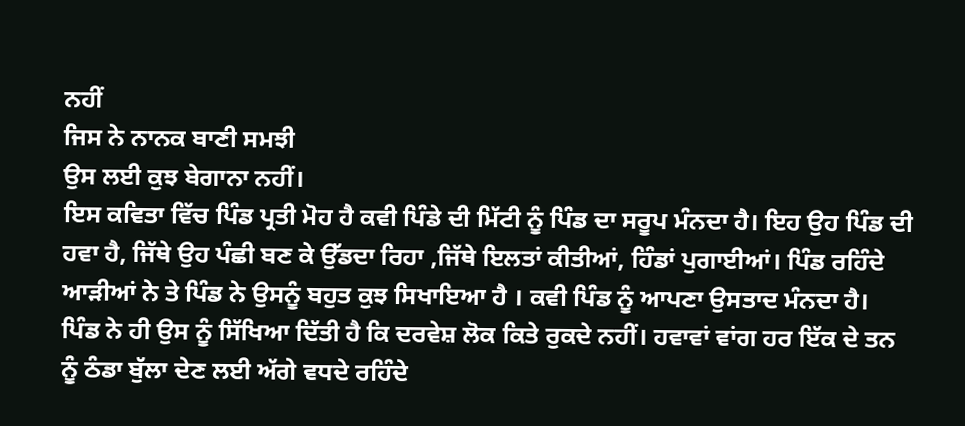ਨਹੀਂ
ਜਿਸ ਨੇ ਨਾਨਕ ਬਾਣੀ ਸਮਝੀ
ਉਸ ਲਈ ਕੁਝ ਬੇਗਾਨਾ ਨਹੀਂ।
ਇਸ ਕਵਿਤਾ ਵਿੱਚ ਪਿੰਡ ਪ੍ਰਤੀ ਮੋਹ ਹੈ ਕਵੀ ਪਿੰਡੇ ਦੀ ਮਿੱਟੀ ਨੂੰ ਪਿੰਡ ਦਾ ਸਰੂਪ ਮੰਨਦਾ ਹੈ। ਇਹ ਉਹ ਪਿੰਡ ਦੀ ਹਵਾ ਹੈ, ਜਿੱਥੇ ਉਹ ਪੰਛੀ ਬਣ ਕੇ ਉੱਡਦਾ ਰਿਹਾ ,ਜਿੱਥੇ ਇਲਤਾਂ ਕੀਤੀਆਂ, ਹਿੰਡਾਂ ਪੁਗਾਈਆਂ। ਪਿੰਡ ਰਹਿੰਦੇ ਆੜੀਆਂ ਨੇ ਤੇ ਪਿੰਡ ਨੇ ਉਸਨੂੰ ਬਹੁਤ ਕੁਝ ਸਿਖਾਇਆ ਹੈ । ਕਵੀ ਪਿੰਡ ਨੂੰ ਆਪਣਾ ਉਸਤਾਦ ਮੰਨਦਾ ਹੈ। ਪਿੰਡ ਨੇ ਹੀ ਉਸ ਨੂੰ ਸਿੱਖਿਆ ਦਿੱਤੀ ਹੈ ਕਿ ਦਰਵੇਸ਼ ਲੋਕ ਕਿਤੇ ਰੁਕਦੇ ਨਹੀਂ। ਹਵਾਵਾਂ ਵਾਂਗ ਹਰ ਇੱਕ ਦੇ ਤਨ ਨੂੰ ਠੰਡਾ ਬੁੱਲਾ ਦੇਣ ਲਈ ਅੱਗੇ ਵਧਦੇ ਰਹਿੰਦੇ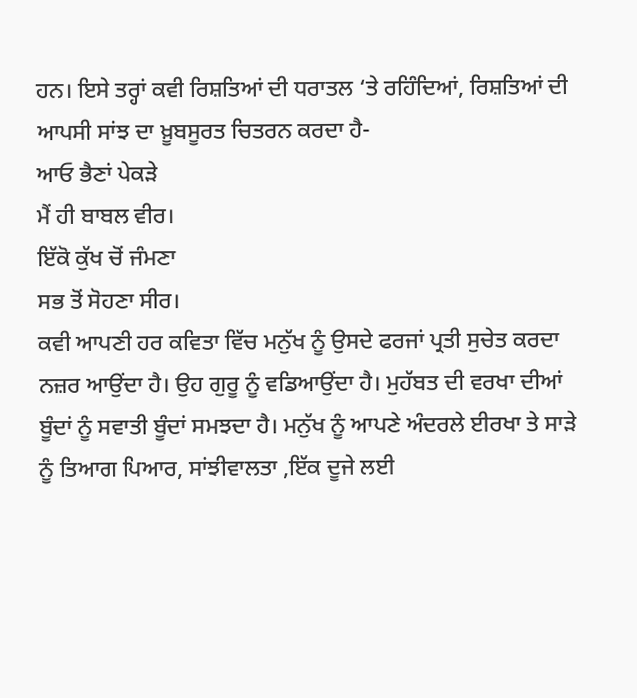ਹਨ। ਇਸੇ ਤਰ੍ਹਾਂ ਕਵੀ ਰਿਸ਼ਤਿਆਂ ਦੀ ਧਰਾਤਲ ‘ਤੇ ਰਹਿੰਦਿਆਂ, ਰਿਸ਼ਤਿਆਂ ਦੀ ਆਪਸੀ ਸਾਂਝ ਦਾ ਖ਼ੂਬਸੂਰਤ ਚਿਤਰਨ ਕਰਦਾ ਹੈ-
ਆਓ ਭੈਣਾਂ ਪੇਕੜੇ
ਮੈਂ ਹੀ ਬਾਬਲ ਵੀਰ।
ਇੱਕੋ ਕੁੱਖ ਚੋਂ ਜੰਮਣਾ
ਸਭ ਤੋਂ ਸੋਹਣਾ ਸੀਰ।
ਕਵੀ ਆਪਣੀ ਹਰ ਕਵਿਤਾ ਵਿੱਚ ਮਨੁੱਖ ਨੂੰ ਉਸਦੇ ਫਰਜਾਂ ਪ੍ਰਤੀ ਸੁਚੇਤ ਕਰਦਾ ਨਜ਼ਰ ਆਉਂਦਾ ਹੈ। ਉਹ ਗੁਰੂ ਨੂੰ ਵਡਿਆਉਂਦਾ ਹੈ। ਮੁਹੱਬਤ ਦੀ ਵਰਖਾ ਦੀਆਂ ਬੂੰਦਾਂ ਨੂੰ ਸਵਾਤੀ ਬੂੰਦਾਂ ਸਮਝਦਾ ਹੈ। ਮਨੁੱਖ ਨੂੰ ਆਪਣੇ ਅੰਦਰਲੇ ਈਰਖਾ ਤੇ ਸਾੜੇ ਨੂੰ ਤਿਆਗ ਪਿਆਰ, ਸਾਂਝੀਵਾਲਤਾ ,ਇੱਕ ਦੂਜੇ ਲਈ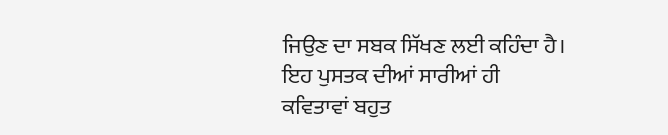ਜਿਉਣ ਦਾ ਸਬਕ ਸਿੱਖਣ ਲਈ ਕਹਿੰਦਾ ਹੈ। ਇਹ ਪੁਸਤਕ ਦੀਆਂ ਸਾਰੀਆਂ ਹੀ ਕਵਿਤਾਵਾਂ ਬਹੁਤ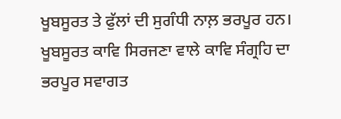ਖੂਬਸੂਰਤ ਤੇ ਫੁੱਲਾਂ ਦੀ ਸੁਗੰਧੀ ਨਾਲ਼ ਭਰਪੂਰ ਹਨ। ਖੂਬਸੂਰਤ ਕਾਵਿ ਸਿਰਜਣਾ ਵਾਲੇ ਕਾਵਿ ਸੰਗ੍ਰਹਿ ਦਾ ਭਰਪੂਰ ਸਵਾਗਤ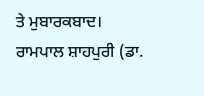ਤੇ ਮੁਬਾਰਕਬਾਦ।
ਰਾਮਪਾਲ ਸ਼ਾਹਪੁਰੀ (ਡਾ.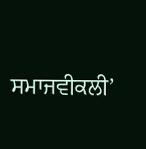ਸਮਾਜਵੀਕਲੀ’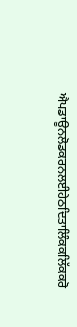ਐਪਡਾਊਨਲੋਡਕਰਨਲਈਹੇਠਦਿਤਾਲਿੰਕਕਲਿੱਕਕਰੋ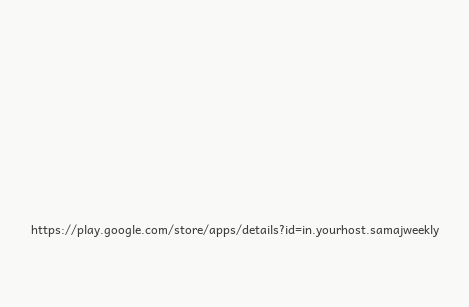https://play.google.com/store/apps/details?id=in.yourhost.samajweekly